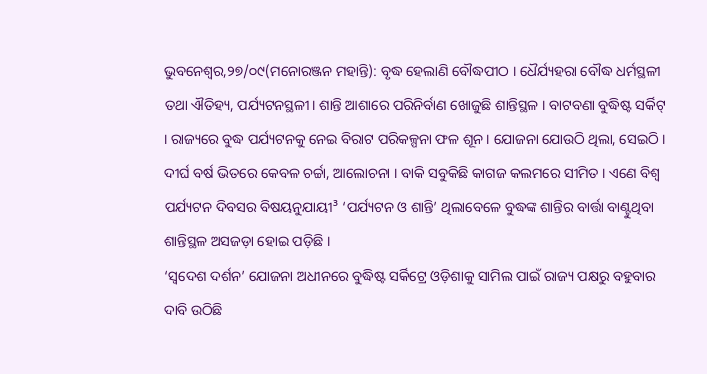ଭୁବନେଶ୍ୱର,୨୭/୦୯(ମନୋରଞ୍ଜନ ମହାନ୍ତି): ବୃଦ୍ଧ ହେଲାଣି ବୌଦ୍ଧପୀଠ । ଧୈର୍ଯ୍ୟହରା ବୌଦ୍ଧ ଧର୍ମସ୍ଥଳୀ ତଥା ଐତିହ୍ୟ, ପର୍ଯ୍ୟଟନସ୍ଥଳୀ। ଶାନ୍ତି ଆଶାରେ ପରିନିର୍ବାଣ ଖୋଜୁଛି ଶାନ୍ତିସ୍ଥଳ । ବାଟବଣା ବୁଦ୍ଧିଷ୍ଟ ସର୍କିଟ୍ । ରାଜ୍ୟରେ ବୁଦ୍ଧ ପର୍ଯ୍ୟଟନକୁ ନେଇ ବିରାଟ ପରିକଳ୍ପନା ଫଳ ଶୂନ । ଯୋଜନା ଯୋଉଠି ଥିଲା, ସେଇଠି । ଦୀର୍ଘ ବର୍ଷ ଭିତରେ କେବଳ ଚର୍ଚ୍ଚା, ଆଲୋଚନା । ବାକି ସବୁକିଛି କାଗଜ କଲମରେ ସୀମିତ । ଏଣେ ବିଶ୍ୱ ପର୍ଯ୍ୟଟନ ଦିବସର ବିଷୟନୁଯାୟୀ³ ‘ପର୍ଯ୍ୟଟନ ଓ ଶାନ୍ତି’ ଥିଲାବେଳେ ବୁଦ୍ଧଙ୍କ ଶାନ୍ତିର ବାର୍ତ୍ତା ବାଣ୍ଟୁଥିବା ଶାନ୍ତିସ୍ଥଳ ଅସଜଡ଼ା ହୋଇ ପଡ଼ିଛି ।
‘ସ୍ୱଦେଶ ଦର୍ଶନ’ ଯୋଜନା ଅଧୀନରେ ବୁଦ୍ଧିଷ୍ଟ ସର୍କିଟ୍ରେ ଓଡ଼ିଶାକୁ ସାମିଲ ପାଇଁ ରାଜ୍ୟ ପକ୍ଷରୁ ବହୁବାର ଦାବି ଉଠିଛି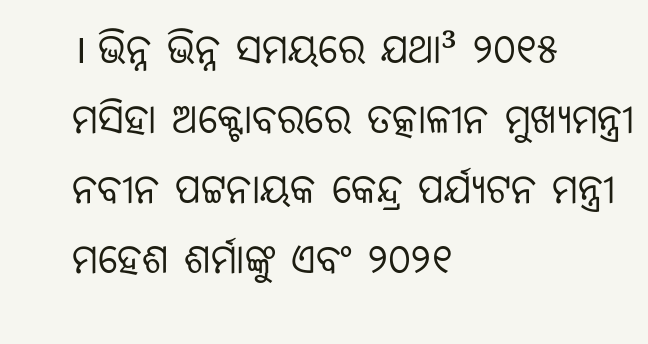। ଭିନ୍ନ ଭିନ୍ନ ସମୟରେ ଯଥା³ ୨୦୧୫ ମସିହା ଅକ୍ଟୋବରରେ ତତ୍କାଳୀନ ମୁଖ୍ୟମନ୍ତ୍ରୀ ନବୀନ ପଟ୍ଟନାୟକ କେନ୍ଦ୍ର ପର୍ଯ୍ୟଟନ ମନ୍ତ୍ରୀ ମହେଶ ଶର୍ମାଙ୍କୁ ଏବଂ ୨୦୨୧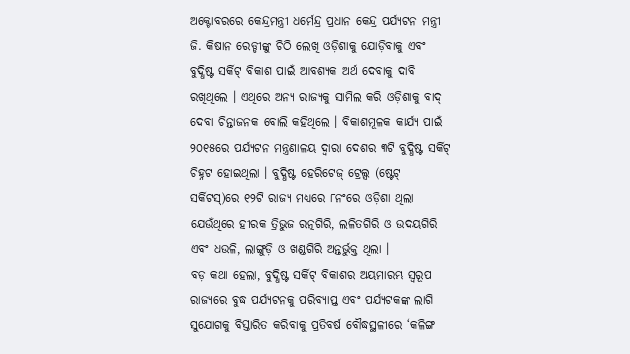ଅକ୍ଟୋବରରେ କେନ୍ଦ୍ରମନ୍ତ୍ରୀ ଧର୍ମେନ୍ଦ୍ର ପ୍ରଧାନ କେନ୍ଦ୍ର ପର୍ଯ୍ୟଟନ ମନ୍ତ୍ରୀ ଜି. କିଷାନ ରେଡ୍ଡୀଙ୍କୁ ଚିଠି ଲେଖି ଓଡ଼ିଶାକୁ ଯୋଡ଼ିବାକୁ ଏବଂ ବୁଦ୍ଧିଷ୍ଟ ସର୍କିଟ୍ ବିକାଶ ପାଇଁ ଆବଶ୍ୟକ ଅର୍ଥ ଦେବାକୁ ଦାବି ରଖିଥିଲେ । ଏଥିରେ ଅନ୍ୟ ରାଜ୍ୟକୁ ସାମିଲ କରି ଓଡ଼ିଶାକୁ ବାଦ୍ ଦେବା ଚିନ୍ତାଜନକ ବୋଲି କହିଥିଲେ । ବିକାଶମୂଳକ କାର୍ଯ୍ୟ ପାଇଁ ୨୦୧୫ରେ ପର୍ଯ୍ୟଟନ ମନ୍ତ୍ରଣାଳୟ ଦ୍ୱାରା ଦେଶର ୩ଟି ବୁଦ୍ଧିଷ୍ଟ ସର୍କିଟ୍ ଚିହ୍ନଟ ହୋଇଥିଲା । ବୁଦ୍ଧିଷ୍ଟ ହେରିଟେଜ୍ ଟ୍ରେଲ୍ସ (ଷ୍ଟେଟ୍ ସର୍କିଟସ୍)ରେ ୧୨ଟି ରାଜ୍ୟ ମଧ୍ୟରେ ୮ନଂରେ ଓଡ଼ିଶା ଥିଲା ଯେଉଁଥିରେ ହୀରକ ତ୍ରିଭୁଜ ରତ୍ନଗିରି, ଲଳିତଗିରି ଓ ଉଦୟଗିରି ଏବଂ ଧଉଳି, ଲାଙ୍ଗୁଡ଼ି ଓ ଖଣ୍ଡଗିରି ଅନ୍ତର୍ଭୁକ୍ତ ଥିଲା ।
ବଡ଼ କଥା ହେଲା, ବୁଦ୍ଧିଷ୍ଟ ସର୍କିଟ୍ ବିକାଶର ଅୟମାରମ୍ଭ ସ୍ୱରୂପ ରାଜ୍ୟରେ ବୁଦ୍ଧ ପର୍ଯ୍ୟଟନକୁ ପରିବ୍ୟାପ୍ତ ଏବଂ ପର୍ଯ୍ୟଟକଙ୍କ ଲାଗି ସୁଯୋଗକୁ ବିସ୍ତାରିତ କରିବାକୁ ପ୍ରତିବର୍ଷ ବୌଦ୍ଧସ୍ଥଳୀରେ ‘କଳିଙ୍ଗ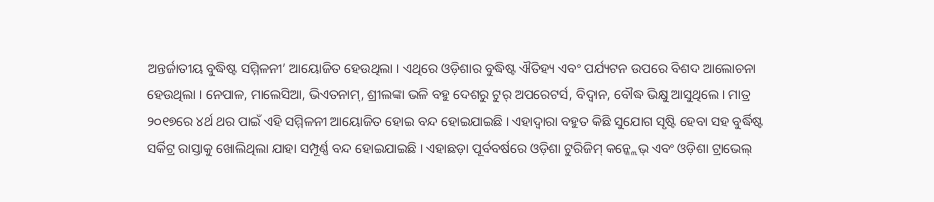ଅନ୍ତର୍ଜାତୀୟ ବୁଦ୍ଧିଷ୍ଟ ସମ୍ମିଳନୀ’ ଆୟୋଜିତ ହେଉଥିଲା । ଏଥିରେ ଓଡ଼ିଶାର ବୁଦ୍ଧିଷ୍ଟ ଐତିହ୍ୟ ଏବଂ ପର୍ଯ୍ୟଟନ ଉପରେ ବିଶଦ ଆଲୋଚନା ହେଉଥିଲା । ନେପାଳ, ମାଲେସିଆ, ଭିଏତନାମ୍, ଶ୍ରୀଲଙ୍କା ଭଳି ବହୁ ଦେଶରୁ ଟୁର୍ ଅପରେଟର୍ସ, ବିଦ୍ୱାନ, ବୌଦ୍ଧ ଭିକ୍ଷୁ ଆସୁଥିଲେ । ମାତ୍ର ୨୦୧୭ରେ ୪ର୍ଥ ଥର ପାଇଁ ଏହି ସମ୍ମିଳନୀ ଆୟୋଜିତ ହୋଇ ବନ୍ଦ ହୋଇଯାଇଛି । ଏହାଦ୍ୱାରା ବହୁତ କିଛି ସୁଯୋଗ ସୃଷ୍ଟି ହେବା ସହ ବୁର୍ଦ୍ଧିଷ୍ଟ ସର୍କିଟ୍ର ରାସ୍ତାକୁ ଖୋଲିଥିଲା ଯାହା ସମ୍ପୂର୍ଣ୍ଣ ବନ୍ଦ ହୋଇଯାଇଛି । ଏହାଛଡ଼ା ପୂର୍ବବର୍ଷରେ ଓଡ଼ିଶା ଟୁରିଜିମ୍ କନ୍କ୍ଲେଭ୍ ଏବଂ ଓଡ଼ିଶା ଟ୍ରାଭେଲ୍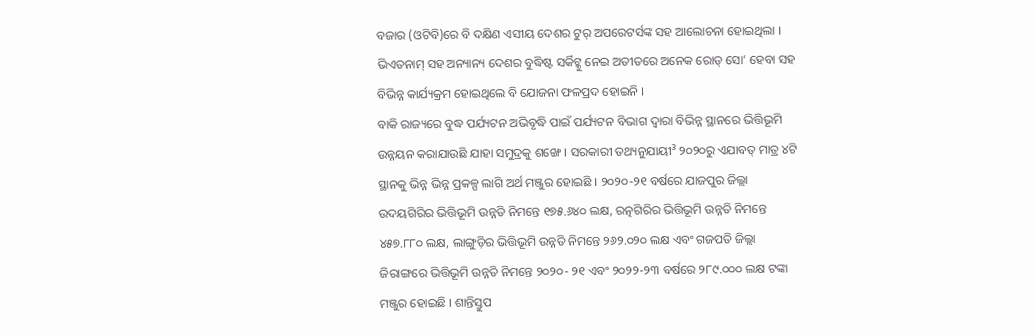ବଜାର (ଓଟିବି)ରେ ବି ଦକ୍ଷିଣ ଏସୀୟ ଦେଶର ଟୁର୍ ଅପରେଟର୍ସଙ୍କ ସହ ଆଲୋଚନା ହୋଇଥିଲା । ଭିଏତନାମ୍ ସହ ଅନ୍ୟାନ୍ୟ ଦେଶର ବୁଦ୍ଧିଷ୍ଟ ସର୍କିଟ୍କୁ ନେଇ ଅତୀତରେ ଅନେକ ରୋଡ୍ ସୋ’ ହେବା ସହ ବିଭିନ୍ନ କାର୍ଯ୍ୟକ୍ରମ ହୋଇଥିଲେ ବି ଯୋଜନା ଫଳପ୍ରଦ ହୋଇନି ।
ବାକି ରାଜ୍ୟରେ ବୁଦ୍ଧ ପର୍ଯ୍ୟଟନ ଅଭିବୃଦ୍ଧି ପାଇଁ ପର୍ଯ୍ୟଟନ ବିଭାଗ ଦ୍ୱାରା ବିଭିନ୍ନ ସ୍ଥାନରେ ଭିତ୍ତିଭୂମି ଉନ୍ନୟନ କରାଯାଉଛି ଯାହା ସମୁଦ୍ରକୁ ଶଙ୍ଖେ । ସରକାରୀ ତଥ୍ୟନୁଯାୟୀ³ ୨୦୨୦ରୁ ଏଯାବତ୍ ମାତ୍ର ୪ଟି ସ୍ଥାନକୁ ଭିନ୍ନ ଭିନ୍ନ ପ୍ରକଳ୍ପ ଲାଗି ଅର୍ଥ ମଞ୍ଜୁର ହୋଇଛି । ୨୦୨୦-୨୧ ବର୍ଷରେ ଯାଜପୁର ଜିଲ୍ଲା ଉଦୟଗିରିର ଭିତ୍ତିଭୂମି ଉନ୍ନତି ନିମନ୍ତେ ୧୭୫.୬୪୦ ଲକ୍ଷ, ରତ୍ନଗିରିର ଭିତ୍ତିଭୂମି ଉନ୍ନତି ନିମନ୍ତେ ୪୫୭.୮୮୦ ଲକ୍ଷ, ଲାଙ୍ଗୁଡ଼ିର ଭିତ୍ତିଭୂମି ଉନ୍ନତି ନିମନ୍ତେ ୨୬୨.୦୨୦ ଲକ୍ଷ ଏବଂ ଗଜପତି ଜିଲ୍ଲା ଜିରାଙ୍ଗରେ ଭିତ୍ତିଭୂମି ଉନ୍ନତି ନିମନ୍ତେ ୨୦୨୦- ୨୧ ଏବଂ ୨୦୨୨-୨୩ ବର୍ଷରେ ୨୮୯.୦୦୦ ଲକ୍ଷ ଟଙ୍କା ମଞ୍ଜୁର ହୋଇଛି । ଶାନ୍ତିସ୍ତୁପ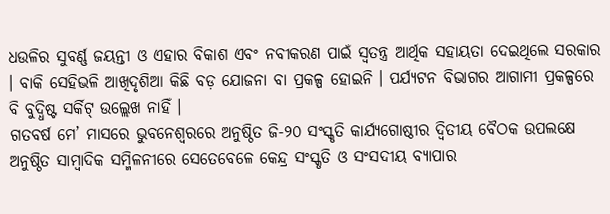ଧଉଳିର ସୁବର୍ଣ୍ଣ ଜୟନ୍ତୀ ଓ ଏହାର ବିକାଶ ଏବଂ ନବୀକରଣ ପାଇଁ ସ୍ୱତନ୍ତ୍ର ଆର୍ଥିକ ସହାୟତା ଦେଇଥିଲେ ସରକାର । ବାକି ସେହିଭଳି ଆଖିଦୃଶିଆ କିଛି ବଡ଼ ଯୋଜନା ବା ପ୍ରକଳ୍ପ ହୋଇନି । ପର୍ଯ୍ୟଟନ ବିଭାଗର ଆଗାମୀ ପ୍ରକଳ୍ପରେ ବି ବୁଦ୍ଧିଷ୍ଟ ସର୍କିଟ୍ ଉଲ୍ଲେଖ ନାହିଁ ।
ଗତବର୍ଷ ମେ’ ମାସରେ ଭୁବନେଶ୍ୱରରେ ଅନୁଷ୍ଠିତ ଜି-୨୦ ସଂସ୍କୃତି କାର୍ଯ୍ୟଗୋଷ୍ଠୀର ଦ୍ୱିତୀୟ ବୈଠକ ଉପଲକ୍ଷେ ଅନୁଷ୍ଠିତ ସାମ୍ବାଦିକ ସମ୍ମିଳନୀରେ ସେତେବେଳେ କେନ୍ଦ୍ର ସଂସ୍କୃତି ଓ ସଂସଦୀୟ ବ୍ୟାପାର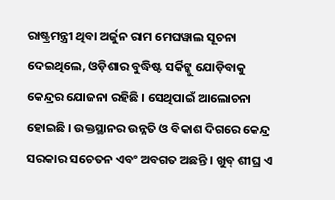ରାଷ୍ଟ୍ରମନ୍ତ୍ରୀ ଥିବା ଅର୍ଜୁନ ରାମ ମେଘୱାଲ ସୂଚନା ଦେଇଥିଲେ, ଓଡ଼ିଶାର ବୁଦ୍ଧିଷ୍ଟ ସର୍କିଟ୍କୁ ଯୋଡ଼ିବାକୁ କେନ୍ଦ୍ରର ଯୋଜନା ରହିଛି । ସେଥିପାଇଁ ଆଲୋଚନା ହୋଇଛି । ଉକ୍ତସ୍ଥାନର ଉନ୍ନତି ଓ ବିକାଶ ଦିଗରେ କେନ୍ଦ୍ର ସରକାର ସଚେତନ ଏବଂ ଅବଗତ ଅଛନ୍ତି । ଖୁବ୍ ଶୀଘ୍ର ଏ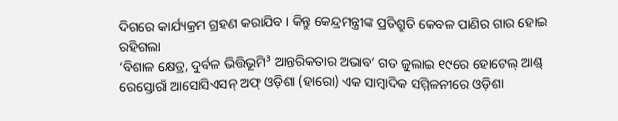ଦିଗରେ କାର୍ଯ୍ୟକ୍ରମ ଗ୍ରହଣ କରାଯିବ । କିନ୍ତୁ କେନ୍ଦ୍ରମନ୍ତ୍ରୀଙ୍କ ପ୍ରତିଶ୍ରୁତି କେବଳ ପାଣିର ଗାର ହୋଇ ରହିଗଲା
‘ବିଶାଳ କ୍ଷେତ୍ର, ଦୁର୍ବଳ ଭିତ୍ତିଭୂମି³ ଆନ୍ତରିକତାର ଅଭାବ’ ଗତ ଜୁଲାଇ ୧୯ରେ ହୋଟେଲ୍ ଆଣ୍ଡ୍ ରେସ୍ତୋରାଁ ଆସୋସିଏସନ୍ ଅଫ୍ ଓଡ଼ିଶା (ହାରୋ) ଏକ ସାମ୍ବାଦିକ ସମ୍ମିଳନୀରେ ଓଡ଼ିଶା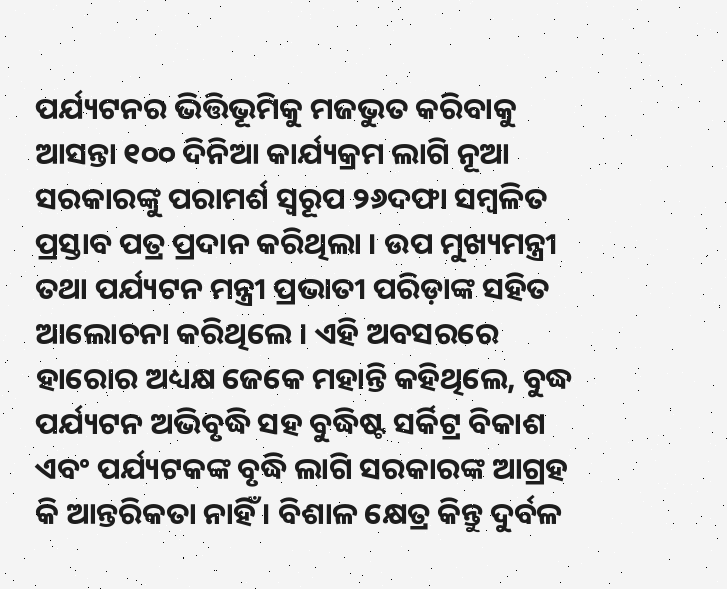ପର୍ଯ୍ୟଟନର ଭିତ୍ତିଭୂମିକୁ ମଜଭୁତ କରିବାକୁ ଆସନ୍ତା ୧୦୦ ଦିନିଆ କାର୍ଯ୍ୟକ୍ରମ ଲାଗି ନୂଆ ସରକାରଙ୍କୁ ପରାମର୍ଶ ସ୍ୱରୂପ ୨୬ଦଫା ସମ୍ବଳିତ ପ୍ରସ୍ତାବ ପତ୍ର ପ୍ରଦାନ କରିଥିଲା । ଉପ ମୁଖ୍ୟମନ୍ତ୍ରୀ ତଥା ପର୍ଯ୍ୟଟନ ମନ୍ତ୍ରୀ ପ୍ରଭାତୀ ପରିଡ଼ାଙ୍କ ସହିତ ଆଲୋଚନା କରିଥିଲେ । ଏହି ଅବସରରେ ହାରୋର ଅଧ୍ୟକ୍ଷ ଜେକେ ମହାନ୍ତି କହିଥିଲେ, ବୁଦ୍ଧ ପର୍ଯ୍ୟଟନ ଅଭିବୃଦ୍ଧି ସହ ବୁଦ୍ଧିଷ୍ଟ ସର୍କିଟ୍ର ବିକାଶ ଏବଂ ପର୍ଯ୍ୟଟକଙ୍କ ବୃଦ୍ଧି ଲାଗି ସରକାରଙ୍କ ଆଗ୍ରହ କି ଆନ୍ତରିକତା ନାହିଁ । ବିଶାଳ କ୍ଷେତ୍ର କିନ୍ତୁ ଦୁର୍ବଳ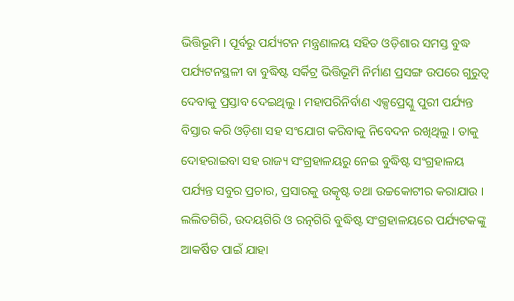ଭିତ୍ତିଭୂମି । ପୂର୍ବରୁ ପର୍ଯ୍ୟଟନ ମନ୍ତ୍ରଣାଳୟ ସହିତ ଓଡ଼ିଶାର ସମସ୍ତ ବୁଦ୍ଧ ପର୍ଯ୍ୟଟନସ୍ଥଳୀ ବା ବୁଦ୍ଧିଷ୍ଟ ସର୍କିଟ୍ର ଭିତ୍ତିଭୂମି ନିର୍ମାଣ ପ୍ରସଙ୍ଗ ଉପରେ ଗୁରୁତ୍ୱ ଦେବାକୁ ପ୍ରସ୍ତାବ ଦେଇଥିଲୁ । ମହାପରିନିର୍ବାଣ ଏକ୍ସପ୍ରେସ୍କୁ ପୁରୀ ପର୍ଯ୍ୟନ୍ତ ବିସ୍ତାର କରି ଓଡ଼ିଶା ସହ ସଂଯୋଗ କରିବାକୁ ନିବେଦନ ରଖିଥିଲୁ । ତାକୁ ଦୋହରାଇବା ସହ ରାଜ୍ୟ ସଂଗ୍ରହାଳୟରୁ ନେଇ ବୁଦ୍ଧିଷ୍ଟ ସଂଗ୍ରହାଳୟ ପର୍ଯ୍ୟନ୍ତ ସବୁର ପ୍ରଚାର, ପ୍ରସାରକୁ ଉତ୍କୃଷ୍ଟ ତଥା ଉଚ୍ଚକୋଟୀର କରାଯାଉ । ଲଲିତଗିରି, ଉଦୟଗିରି ଓ ରତ୍ନଗିରି ବୁଦ୍ଧିଷ୍ଟ ସଂଗ୍ରହାଳୟରେ ପର୍ଯ୍ୟଟକଙ୍କୁ ଆକର୍ଷିତ ପାଇଁ ଯାହା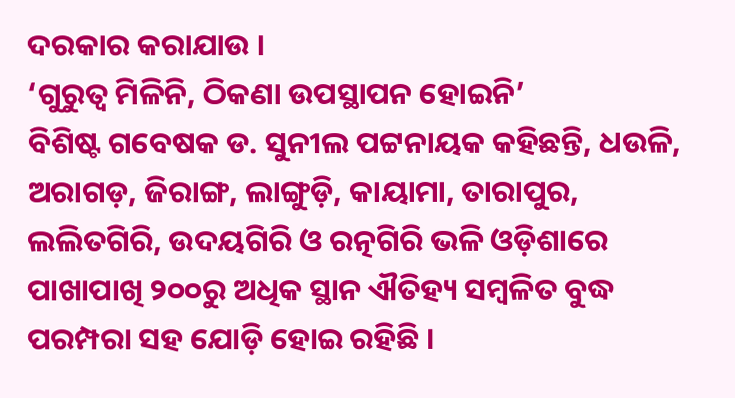ଦରକାର କରାଯାଉ ।
‘ଗୁରୁତ୍ୱ ମିଳିନି, ଠିକଣା ଉପସ୍ଥାପନ ହୋଇନି’
ବିଶିଷ୍ଟ ଗବେଷକ ଡ. ସୁନୀଲ ପଟ୍ଟନାୟକ କହିଛନ୍ତି, ଧଉଳି, ଅରାଗଡ଼, ଜିରାଙ୍ଗ, ଲାଙ୍ଗୁଡ଼ି, କାୟାମା, ତାରାପୁର, ଲଲିତଗିରି, ଉଦୟଗିରି ଓ ରତ୍ନଗିରି ଭଳି ଓଡ଼ିଶାରେ ପାଖାପାଖି ୨୦୦ରୁ ଅଧିକ ସ୍ଥାନ ଐତିହ୍ୟ ସମ୍ବଳିତ ବୁଦ୍ଧ ପରମ୍ପରା ସହ ଯୋଡ଼ି ହୋଇ ରହିଛି ।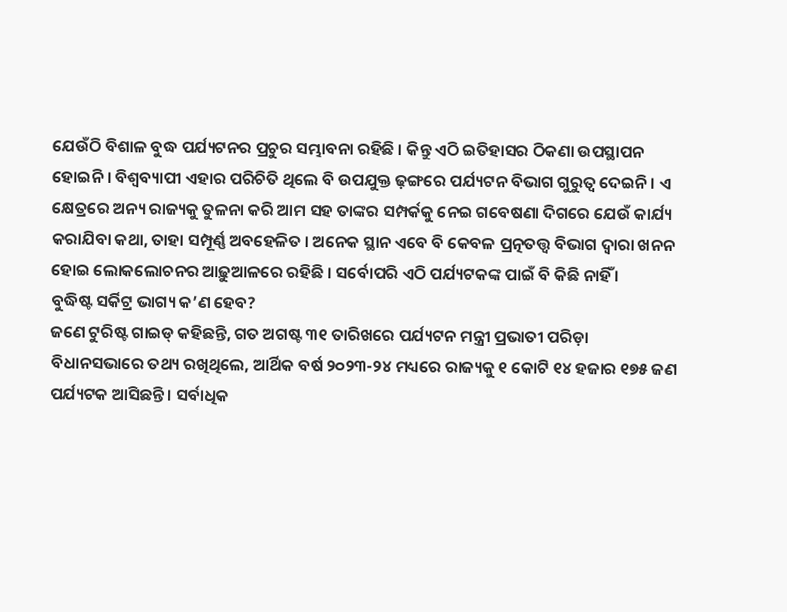ଯେଉଁଠି ବିଶାଳ ବୁଦ୍ଧ ପର୍ଯ୍ୟଟନର ପ୍ରଚୁର ସମ୍ଭାବନା ରହିଛି । କିନ୍ତୁ ଏଠି ଇତିହାସର ଠିକଣା ଉପସ୍ଥାପନ ହୋଇନି । ବିଶ୍ୱବ୍ୟାପୀ ଏହାର ପରିଚିତି ଥିଲେ ବି ଉପଯୁକ୍ତ ଢ଼ଙ୍ଗରେ ପର୍ଯ୍ୟଟନ ବିଭାଗ ଗୁରୁତ୍ୱ ଦେଇନି । ଏ କ୍ଷେତ୍ରରେ ଅନ୍ୟ ରାଜ୍ୟକୁ ତୁଳନା କରି ଆମ ସହ ତାଙ୍କର ସମ୍ପର୍କକୁ ନେଇ ଗବେଷଣା ଦିଗରେ ଯେଉଁ କାର୍ଯ୍ୟ କରାଯିବା କଥା, ତାହା ସମ୍ପୂର୍ଣ୍ଣ ଅବହେଳିତ । ଅନେକ ସ୍ଥାନ ଏବେ ବି କେବଳ ପ୍ରତ୍ନତତ୍ତ୍ୱ ବିଭାଗ ଦ୍ୱାରା ଖନନ ହୋଇ ଲୋକଲୋଚନର ଆଢ଼ୁଆଳରେ ରହିଛି । ସର୍ବୋପରି ଏଠି ପର୍ଯ୍ୟଟକଙ୍କ ପାଇଁ ବି କିଛି ନାହିଁ ।
ବୁଦ୍ଧିଷ୍ଟ ସର୍କିଟ୍ର ଭାଗ୍ୟ କ’ଣ ହେବ?
ଜଣେ ଟୁରିଷ୍ଟ ଗାଇଡ୍ କହିଛନ୍ତି, ଗତ ଅଗଷ୍ଟ ୩୧ ତାରିଖରେ ପର୍ଯ୍ୟଟନ ମନ୍ତ୍ରୀ ପ୍ରଭାତୀ ପରିଡ଼ା ବିଧାନସଭାରେ ତଥ୍ୟ ରଖିଥିଲେ, ଆର୍ଥିକ ବର୍ଷ ୨୦୨୩-୨୪ ମଧ୍ୟରେ ରାଜ୍ୟକୁ ୧ କୋଟି ୧୪ ହଜାର ୧୭୫ ଜଣ ପର୍ଯ୍ୟଟକ ଆସିଛନ୍ତି । ସର୍ବାଧିକ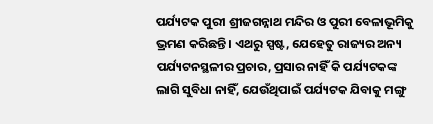ପର୍ଯ୍ୟଟକ ପୁରୀ ଶ୍ରୀଜଗନ୍ନାଥ ମନ୍ଦିର ଓ ପୁରୀ ବେଳାଭୂମିକୁ ଭ୍ରମଣ କରିଛନ୍ତି । ଏଥରୁ ସ୍ପଷ୍ଟ, ଯେହେତୁ ରାଜ୍ୟର ଅନ୍ୟ ପର୍ଯ୍ୟଟନସ୍ଥଳୀର ପ୍ରଚାର, ପ୍ରସାର ନାହିଁ କି ପର୍ଯ୍ୟଟକଙ୍କ ଲାଗି ସୁବିଧା ନାହିଁ, ଯେଉଁଥିପାଇଁ ପର୍ଯ୍ୟଟକ ଯିବାକୁ ମଙ୍ଗୁ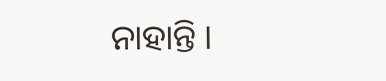ନାହାନ୍ତି ।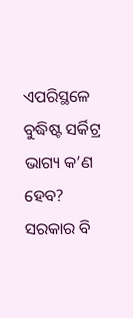ଏପରିସ୍ଥଳେ ବୁଦ୍ଧିଷ୍ଟ ସର୍କିଟ୍ର ଭାଗ୍ୟ କ’ଣ ହେବ? ସରକାର ବି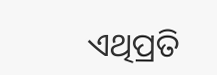ଏଥିପ୍ରତି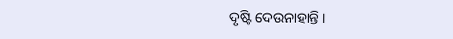ଦୃଷ୍ଟି ଦେଉନାହାନ୍ତି ।